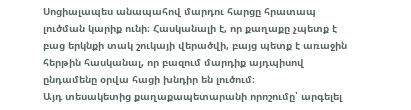Սոցիալապես անապահով մարդու հարցը հրատապ լուծման կարիք ունի։ Հասկանալի է, որ քաղաքը չպետք է բաց երկնքի տակ շուկայի վերածվի, բայց պետք է առաջին հերթին հասկանալ, որ բազում մարդիք այդպիսով ընդամենը օրվա հացի խնդիր են լուծում։
Այդ տեսակետից քաղաքապետարանի որոշումը՝ արգելել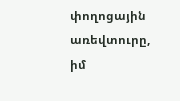փողոցային առեվտուրը, իմ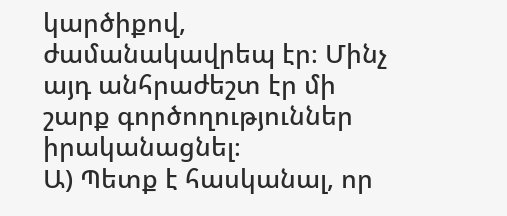կարծիքով, ժամանակավրեպ էր։ Մինչ այդ անհրաժեշտ էր մի շարք գործողություններ իրականացնել։
Ա) Պետք է հասկանալ, որ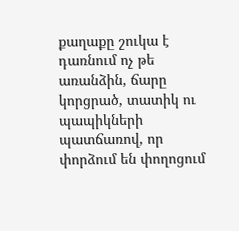քաղաքը շուկա է դառնում ոչ թե առանձին, ճարը կորցրած, տատիկ ու պապիկների պատճառով, որ փորձում են փողոցում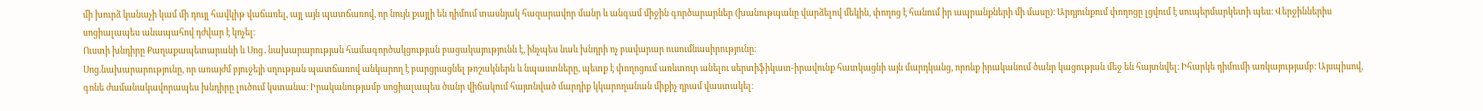մի խուրձ կանաչի կամ մի դույլ հավկիթ վաճառել, այլ այն պատճառով, որ նույն քայլի են դիմում տասնյակ հազարավոր մանր և անգամ միջին գործարարներ (խանութպանը վարձելով մեկին, փողոց է հանում իր ապրանքների մի մասը)։ Արդյունքում փողոցը լցվում է սուպերմարկետի պես։ Վերջիններիս սոցիալապես անապահով դժվար է կոչել։
Ուստի խնդիրը Քաղաքապետարանի և Սոց․նախարարության համագործակցության բացակայությունն է, ինչպես նաև խնդրի ոչ բավարար ուսումնասիրությունը։
Սոց.նախարարությունը, որ առայժմ բյուջեյի սղության պատճառով անկարող է բարցրացնել թոշակներն և նպաստները, պետք է փողոցում առևտուր անելու սերտիֆիկատ-իրավունք հատկացնի այն մարդկանց, որոնք իրականում ծանր կացության մեջ են հայտնվել։ Իհարկե դիմումի առկայությամբ։ Այսպիսով, գոնե ժամանակավորապես խնդիրը լուծում կստանա։ Իրականությամբ սոցիալապես ծանր վիճակում հայտնված մարդիք կկարողանան միքիչ դրամ վաստակել։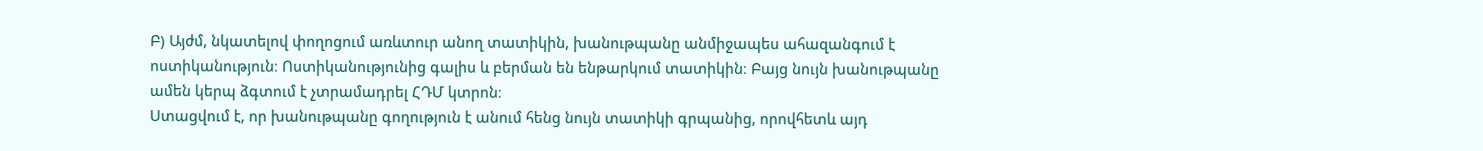Բ) Այժմ, նկատելով փողոցում առևտուր անող տատիկին, խանութպանը անմիջապես ահազանգում է ոստիկանություն։ Ոստիկանությունից գալիս և բերման են ենթարկում տատիկին։ Բայց նույն խանութպանը ամեն կերպ ձգտում է չտրամադրել ՀԴՄ կտրոն։
Ստացվում է, որ խանութպանը գողություն է անում հենց նույն տատիկի գրպանից, որովհետև այդ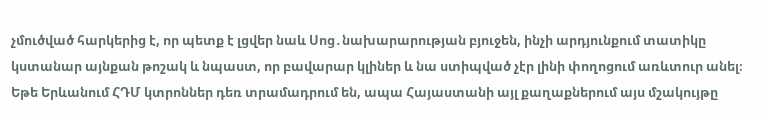չմուծված հարկերից է, որ պետք է լցվեր նաև Սոց․նախարարության բյուջեն, ինչի արդյունքում տատիկը կստանար այնքան թոշակ և նպաստ, որ բավարար կլիներ և նա ստիպված չէր լինի փողոցում առևտուր անել։
Եթե Երևանում ՀԴՄ կտրոններ դեռ տրամադրում են, ապա Հայաստանի այլ քաղաքներում այս մշակույթը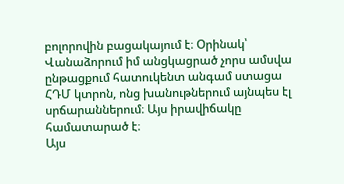բոլորովին բացակայում է։ Օրինակ՝ Վանաձորում իմ անցկացրած չորս ամսվա ընթացքում հատուկենտ անգամ ստացա ՀԴՄ կտրոն, ոնց խանութներում այնպես էլ սրճարաններում։ Այս իրավիճակը համատարած է։
Այս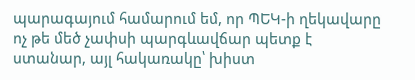պարագայում համարում եմ, որ ՊԵԿ-ի ղեկավարը ոչ թե մեծ չափսի պարգևավճար պետք է ստանար, այլ հակառակը՝ խիստ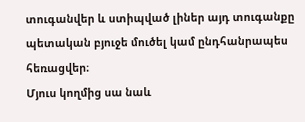տուգանվեր և ստիպված լիներ այդ տուգանքը պետական բյուջե մուծել կամ ընդհանրապես հեռացվեր։
Մյուս կողմից սա նաև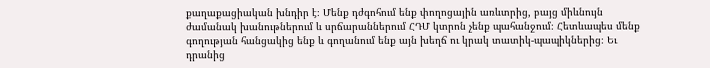քաղաքացիական խնդիր է։ Մենք դժգոհում ենք փողոցային առևտրից, բայց միևնույն ժամանակ խանութներում և սրճարաններում ՀԴՄ կտրոն չենք պահանջում։ Հետևապես մենք գողության հանցակից ենք և գողանում ենք այն խեղճ ու կրակ տատիկ-պապիկներից։ Եւ դրանից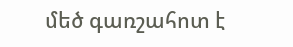մեծ գառշահոտ է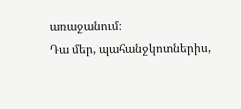առաջանում։
Դա մեր, պահանջկոտներիս,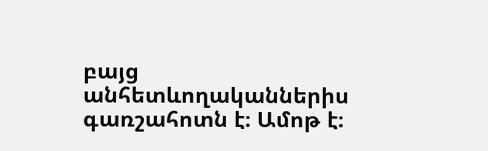բայց անհետևողականներիս գառշահոտն է։ Ամոթ է։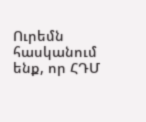Ուրեմն հասկանում ենք, որ ՀԴՄ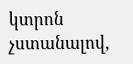կտրոն չստանալով,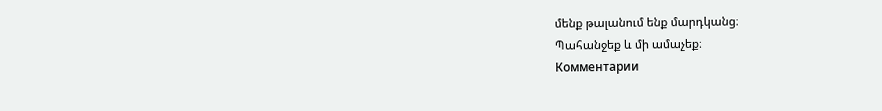մենք թալանում ենք մարդկանց։
Պահանջեք և մի ամաչեք։
Комментарии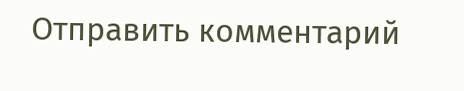Отправить комментарий